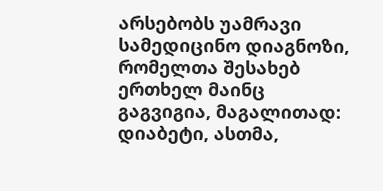არსებობს უამრავი სამედიცინო დიაგნოზი, რომელთა შესახებ ერთხელ მაინც გაგვიგია, მაგალითად: დიაბეტი, ასთმა,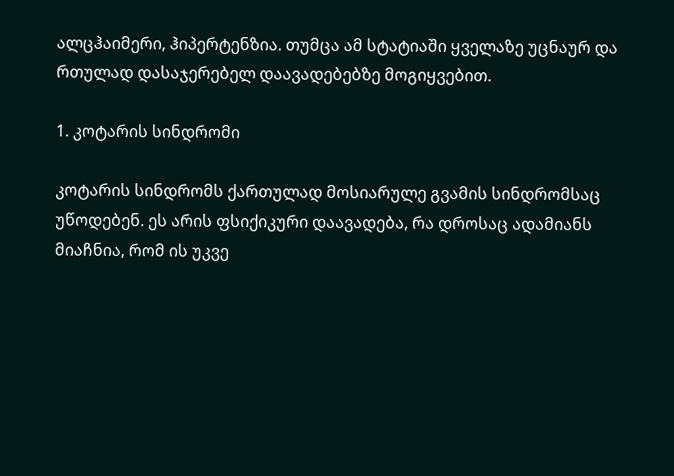ალცჰაიმერი, ჰიპერტენზია. თუმცა ამ სტატიაში ყველაზე უცნაურ და რთულად დასაჯერებელ დაავადებებზე მოგიყვებით.

1. კოტარის სინდრომი

კოტარის სინდრომს ქართულად მოსიარულე გვამის სინდრომსაც უწოდებენ. ეს არის ფსიქიკური დაავადება, რა დროსაც ადამიანს მიაჩნია, რომ ის უკვე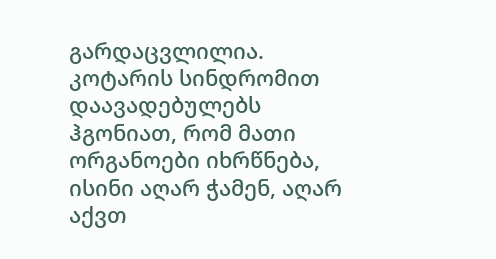გარდაცვლილია. კოტარის სინდრომით დაავადებულებს ჰგონიათ, რომ მათი ორგანოები იხრწნება, ისინი აღარ ჭამენ, აღარ აქვთ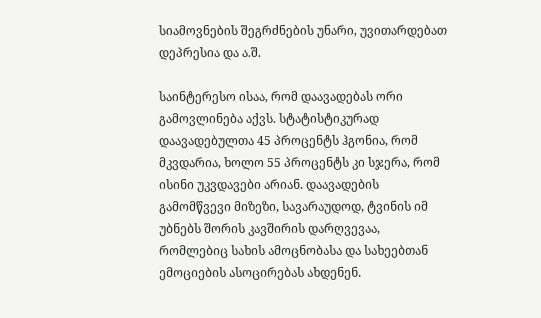სიამოვნების შეგრძნების უნარი, უვითარდებათ დეპრესია და ა.შ.

საინტერესო ისაა, რომ დაავადებას ორი გამოვლინება აქვს. სტატისტიკურად დაავადებულთა 45 პროცენტს ჰგონია, რომ მკვდარია, ხოლო 55 პროცენტს კი სჯერა, რომ ისინი უკვდავები არიან. დაავადების გამომწვევი მიზეზი, სავარაუდოდ, ტვინის იმ უბნებს შორის კავშირის დარღვევაა, რომლებიც სახის ამოცნობასა და სახეებთან ემოციების ასოცირებას ახდენენ.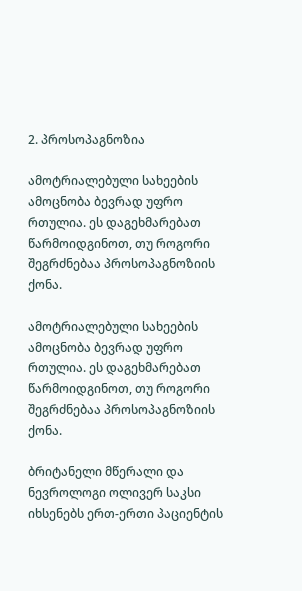2. პროსოპაგნოზია

ამოტრიალებული სახეების ამოცნობა ბევრად უფრო რთულია. ეს დაგეხმარებათ წარმოიდგინოთ, თუ როგორი შეგრძნებაა პროსოპაგნოზიის ქონა.

ამოტრიალებული სახეების ამოცნობა ბევრად უფრო რთულია. ეს დაგეხმარებათ წარმოიდგინოთ, თუ როგორი შეგრძნებაა პროსოპაგნოზიის ქონა.

ბრიტანელი მწერალი და ნევროლოგი ოლივერ საკსი იხსენებს ერთ-ერთი პაციენტის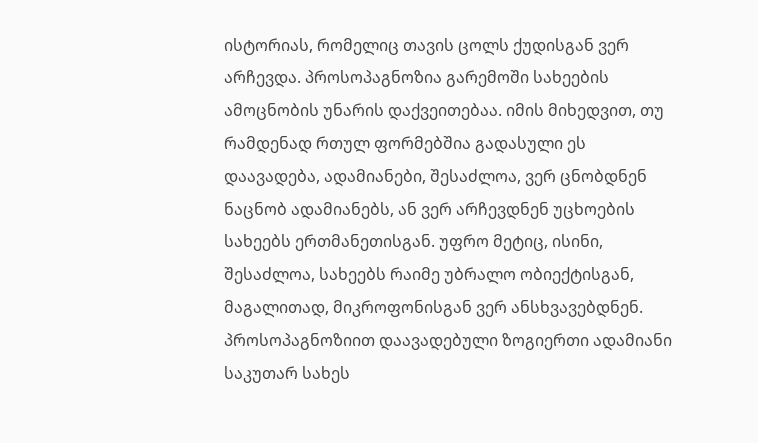ისტორიას, რომელიც თავის ცოლს ქუდისგან ვერ არჩევდა. პროსოპაგნოზია გარემოში სახეების ამოცნობის უნარის დაქვეითებაა. იმის მიხედვით, თუ რამდენად რთულ ფორმებშია გადასული ეს დაავადება, ადამიანები, შესაძლოა, ვერ ცნობდნენ ნაცნობ ადამიანებს, ან ვერ არჩევდნენ უცხოების სახეებს ერთმანეთისგან. უფრო მეტიც, ისინი, შესაძლოა, სახეებს რაიმე უბრალო ობიექტისგან, მაგალითად, მიკროფონისგან ვერ ანსხვავებდნენ. პროსოპაგნოზიით დაავადებული ზოგიერთი ადამიანი საკუთარ სახეს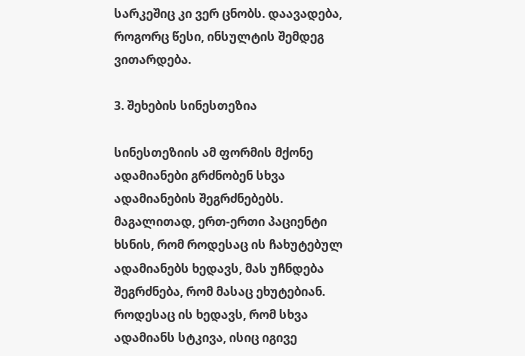სარკეშიც კი ვერ ცნობს. დაავადება, როგორც წესი, ინსულტის შემდეგ ვითარდება.

3. შეხების სინესთეზია

სინესთეზიის ამ ფორმის მქონე ადამიანები გრძნობენ სხვა ადამიანების შეგრძნებებს. მაგალითად, ერთ-ერთი პაციენტი ხსნის, რომ როდესაც ის ჩახუტებულ ადამიანებს ხედავს, მას უჩნდება შეგრძნება, რომ მასაც ეხუტებიან. როდესაც ის ხედავს, რომ სხვა ადამიანს სტკივა, ისიც იგივე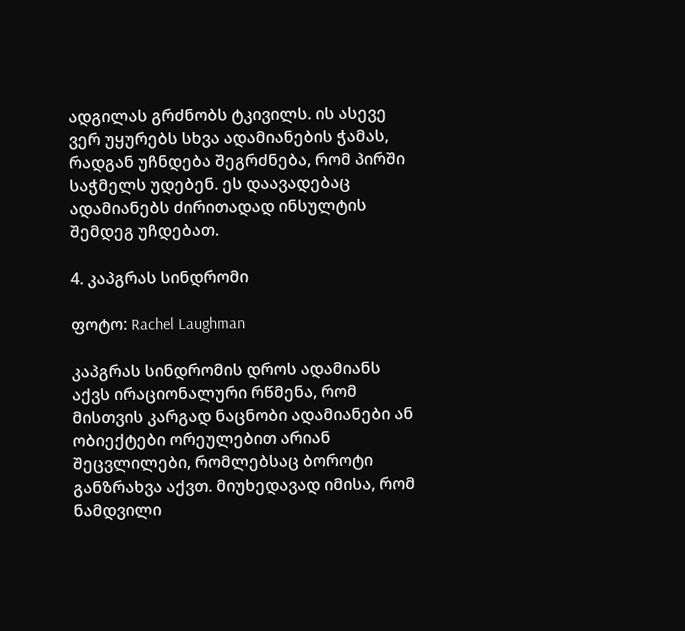ადგილას გრძნობს ტკივილს. ის ასევე ვერ უყურებს სხვა ადამიანების ჭამას, რადგან უჩნდება შეგრძნება, რომ პირში საჭმელს უდებენ. ეს დაავადებაც ადამიანებს ძირითადად ინსულტის შემდეგ უჩდებათ.

4. კაპგრას სინდრომი

ფოტო: Rachel Laughman

კაპგრას სინდრომის დროს ადამიანს აქვს ირაციონალური რწმენა, რომ მისთვის კარგად ნაცნობი ადამიანები ან ობიექტები ორეულებით არიან შეცვლილები, რომლებსაც ბოროტი განზრახვა აქვთ. მიუხედავად იმისა, რომ ნამდვილი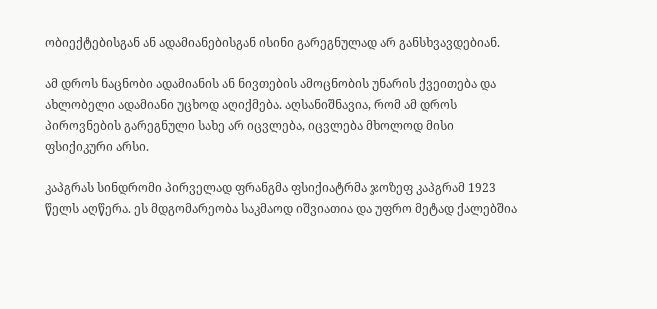ობიექტებისგან ან ადამიანებისგან ისინი გარეგნულად არ განსხვავდებიან.

ამ დროს ნაცნობი ადამიანის ან ნივთების ამოცნობის უნარის ქვეითება და ახლობელი ადამიანი უცხოდ აღიქმება. აღსანიშნავია, რომ ამ დროს პიროვნების გარეგნული სახე არ იცვლება, იცვლება მხოლოდ მისი ფსიქიკური არსი.

კაპგრას სინდრომი პირველად ფრანგმა ფსიქიატრმა ჯოზეფ კაპგრამ 1923 წელს აღწერა. ეს მდგომარეობა საკმაოდ იშვიათია და უფრო მეტად ქალებშია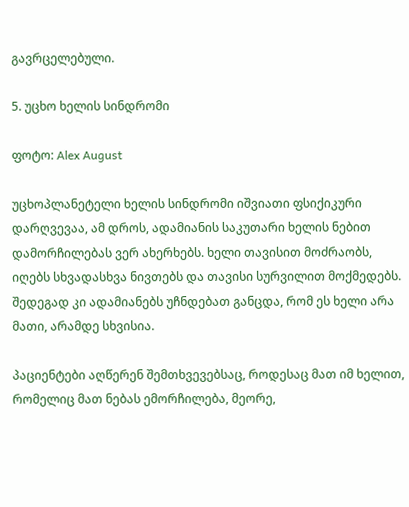გავრცელებული.

5. უცხო ხელის სინდრომი

ფოტო: Alex August

უცხოპლანეტელი ხელის სინდრომი იშვიათი ფსიქიკური დარღვევაა, ამ დროს, ადამიანის საკუთარი ხელის ნებით დამორჩილებას ვერ ახერხებს. ხელი თავისით მოძრაობს, იღებს სხვადასხვა ნივთებს და თავისი სურვილით მოქმედებს. შედეგად კი ადამიანებს უჩნდებათ განცდა, რომ ეს ხელი არა მათი, არამდე სხვისია.

პაციენტები აღწერენ შემთხვევებსაც, როდესაც მათ იმ ხელით, რომელიც მათ ნებას ემორჩილება, მეორე,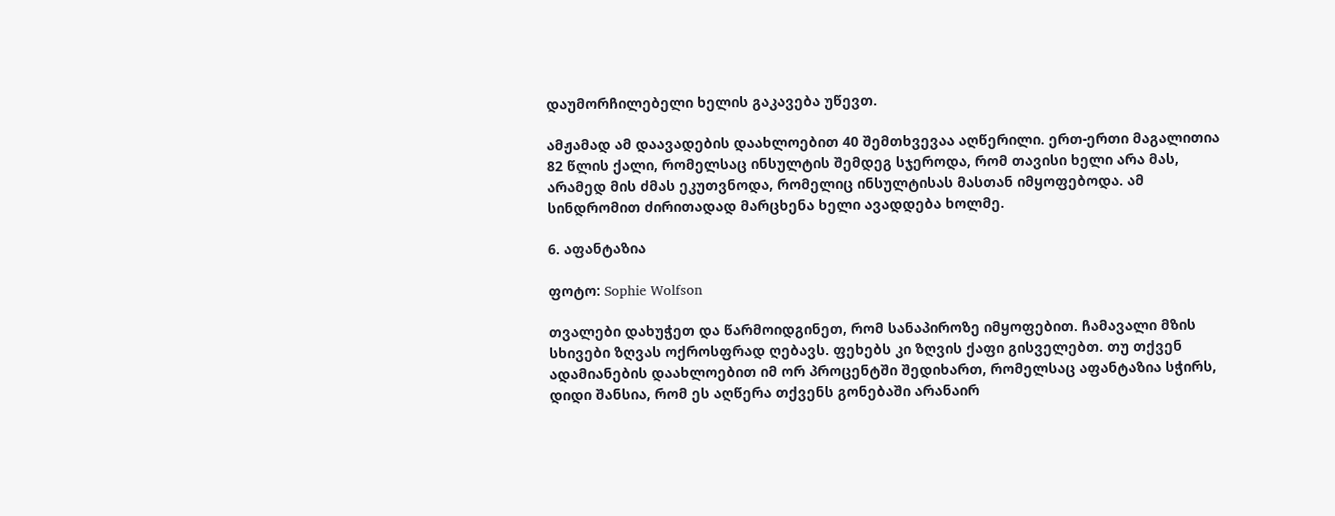დაუმორჩილებელი ხელის გაკავება უწევთ.

ამჟამად ამ დაავადების დაახლოებით 40 შემთხვევაა აღწერილი. ერთ-ერთი მაგალითია 82 წლის ქალი, რომელსაც ინსულტის შემდეგ სჯეროდა, რომ თავისი ხელი არა მას, არამედ მის ძმას ეკუთვნოდა, რომელიც ინსულტისას მასთან იმყოფებოდა. ამ სინდრომით ძირითადად მარცხენა ხელი ავადდება ხოლმე.

6. აფანტაზია

ფოტო: Sophie Wolfson

თვალები დახუჭეთ და წარმოიდგინეთ, რომ სანაპიროზე იმყოფებით. ჩამავალი მზის სხივები ზღვას ოქროსფრად ღებავს. ფეხებს კი ზღვის ქაფი გისველებთ. თუ თქვენ ადამიანების დაახლოებით იმ ორ პროცენტში შედიხართ, რომელსაც აფანტაზია სჭირს, დიდი შანსია, რომ ეს აღწერა თქვენს გონებაში არანაირ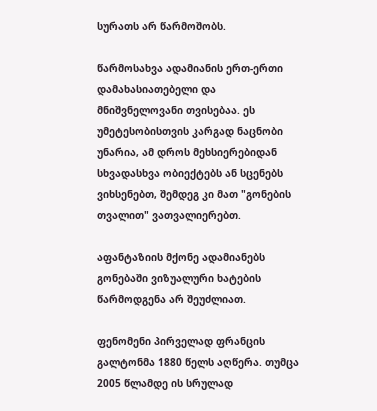სურათს არ წარმოშობს.

წარმოსახვა ადამიანის ერთ-ერთი დამახასიათებელი და მნიშვნელოვანი თვისებაა. ეს უმეტესობისთვის კარგად ნაცნობი უნარია, ამ დროს მეხსიერებიდან სხვადასხვა ობიექტებს ან სცენებს ვიხსენებთ, შემდეგ კი მათ "გონების თვალით" ვათვალიერებთ.

აფანტაზიის მქონე ადამიანებს გონებაში ვიზუალური ხატების წარმოდგენა არ შეუძლიათ.

ფენომენი პირველად ფრანცის გალტონმა 1880 წელს აღწერა. თუმცა 2005 წლამდე ის სრულად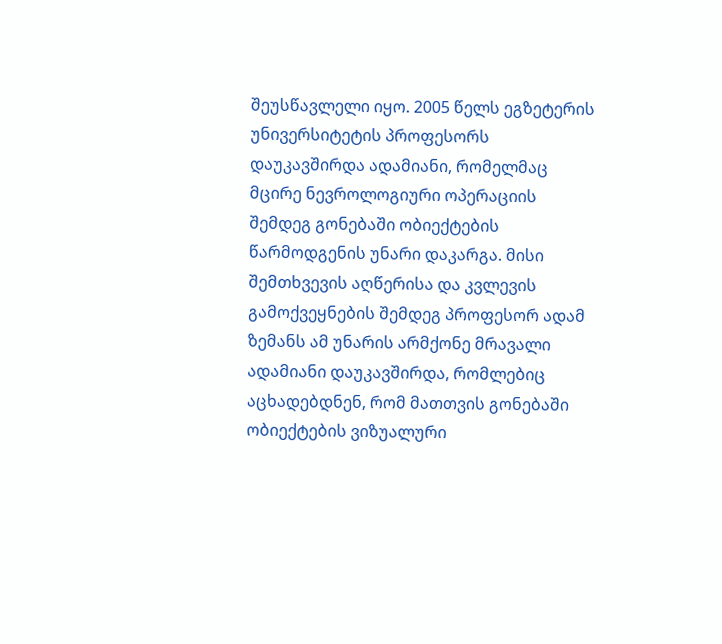შეუსწავლელი იყო. 2005 წელს ეგზეტერის უნივერსიტეტის პროფესორს დაუკავშირდა ადამიანი, რომელმაც მცირე ნევროლოგიური ოპერაციის შემდეგ გონებაში ობიექტების წარმოდგენის უნარი დაკარგა. მისი შემთხვევის აღწერისა და კვლევის გამოქვეყნების შემდეგ პროფესორ ადამ ზემანს ამ უნარის არმქონე მრავალი ადამიანი დაუკავშირდა, რომლებიც აცხადებდნენ, რომ მათთვის გონებაში ობიექტების ვიზუალური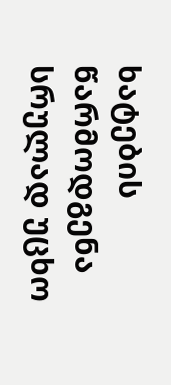ხატების წარმოდგენა სრულად უცხო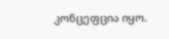კონცეფცია იყო.